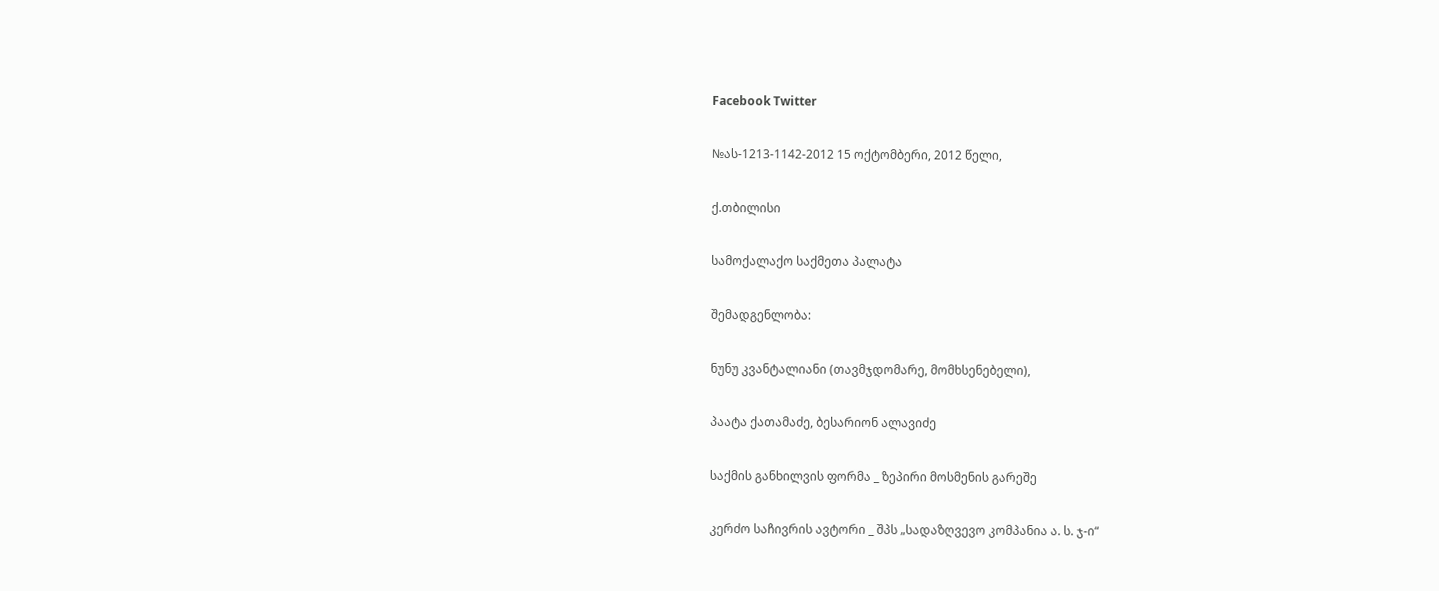Facebook Twitter

№ას-1213-1142-2012 15 ოქტომბერი, 2012 წელი,

ქ.თბილისი

სამოქალაქო საქმეთა პალატა

შემადგენლობა:

ნუნუ კვანტალიანი (თავმჯდომარე, მომხსენებელი),

პაატა ქათამაძე, ბესარიონ ალავიძე

საქმის განხილვის ფორმა _ ზეპირი მოსმენის გარეშე

კერძო საჩივრის ავტორი _ შპს „სადაზღვევო კომპანია ა. ს. ჯ-ი“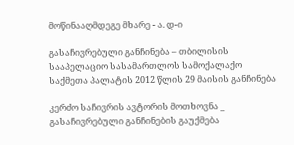მოწინააღმდეგე მხარე - ა. დ-ი

გასაჩივრებული განჩინება – თბილისის სააპელაციო სასამართლოს სამოქალაქო საქმეთა პალატის 2012 წლის 29 მაისის განჩინება

კერძო საჩივრის ავტორის მოთხოვნა _ გასაჩივრებული განჩინების გაუქმება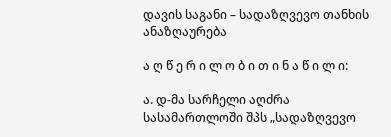დავის საგანი – სადაზღვევო თანხის ანაზღაურება

ა ღ წ ე რ ი ლ ო ბ ი თ ი ნ ა წ ი ლ ი:

ა. დ-მა სარჩელი აღძრა სასამართლოში შპს „სადაზღვევო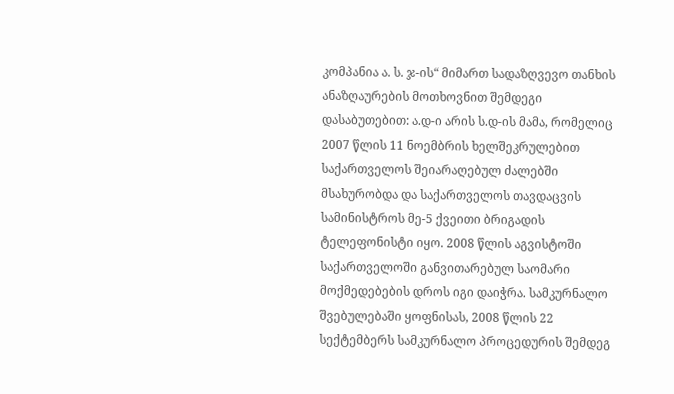კომპანია ა. ს. ჯ-ის“ მიმართ სადაზღვევო თანხის ანაზღაურების მოთხოვნით შემდეგი დასაბუთებით: ა.დ-ი არის ს.დ-ის მამა, რომელიც 2007 წლის 11 ნოემბრის ხელშეკრულებით საქართველოს შეიარაღებულ ძალებში მსახურობდა და საქართველოს თავდაცვის სამინისტროს მე-5 ქვეითი ბრიგადის ტელეფონისტი იყო. 2008 წლის აგვისტოში საქართველოში განვითარებულ საომარი მოქმედებების დროს იგი დაიჭრა. სამკურნალო შვებულებაში ყოფნისას, 2008 წლის 22 სექტემბერს სამკურნალო პროცედურის შემდეგ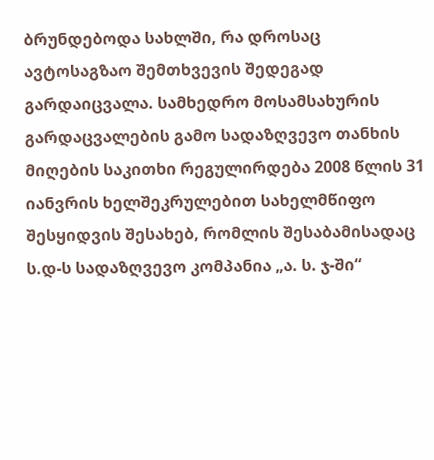ბრუნდებოდა სახლში, რა დროსაც ავტოსაგზაო შემთხვევის შედეგად გარდაიცვალა. სამხედრო მოსამსახურის გარდაცვალების გამო სადაზღვევო თანხის მიღების საკითხი რეგულირდება 2008 წლის 31 იანვრის ხელშეკრულებით სახელმწიფო შესყიდვის შესახებ, რომლის შესაბამისადაც ს.დ-ს სადაზღვევო კომპანია „ა. ს. ჯ-ში“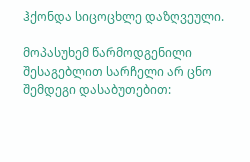ჰქონდა სიცოცხლე დაზღვეული.

მოპასუხემ წარმოდგენილი შესაგებლით სარჩელი არ ცნო შემდეგი დასაბუთებით: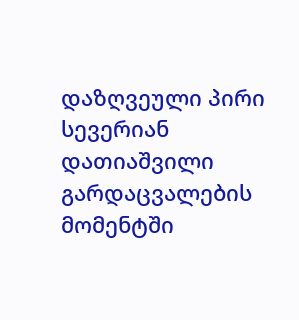დაზღვეული პირი სევერიან დათიაშვილი გარდაცვალების მომენტში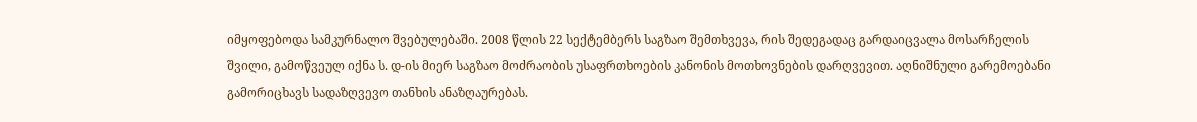იმყოფებოდა სამკურნალო შვებულებაში. 2008 წლის 22 სექტემბერს საგზაო შემთხვევა, რის შედეგადაც გარდაიცვალა მოსარჩელის შვილი, გამოწვეულ იქნა ს. დ-ის მიერ საგზაო მოძრაობის უსაფრთხოების კანონის მოთხოვნების დარღვევით. აღნიშნული გარემოებანი გამორიცხავს სადაზღვევო თანხის ანაზღაურებას.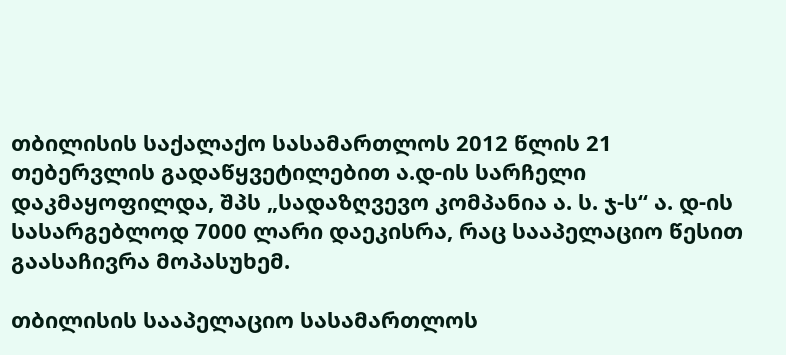თბილისის საქალაქო სასამართლოს 2012 წლის 21 თებერვლის გადაწყვეტილებით ა.დ-ის სარჩელი დაკმაყოფილდა, შპს „სადაზღვევო კომპანია ა. ს. ჯ-ს“ ა. დ-ის სასარგებლოდ 7000 ლარი დაეკისრა, რაც სააპელაციო წესით გაასაჩივრა მოპასუხემ.

თბილისის სააპელაციო სასამართლოს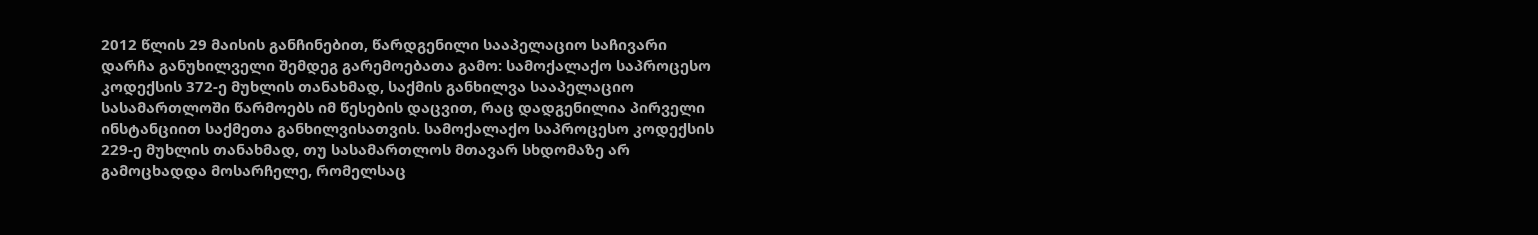2012 წლის 29 მაისის განჩინებით, წარდგენილი სააპელაციო საჩივარი დარჩა განუხილველი შემდეგ გარემოებათა გამო: სამოქალაქო საპროცესო კოდექსის 372-ე მუხლის თანახმად, საქმის განხილვა სააპელაციო სასამართლოში წარმოებს იმ წესების დაცვით, რაც დადგენილია პირველი ინსტანციით საქმეთა განხილვისათვის. სამოქალაქო საპროცესო კოდექსის 229-ე მუხლის თანახმად, თუ სასამართლოს მთავარ სხდომაზე არ გამოცხადდა მოსარჩელე, რომელსაც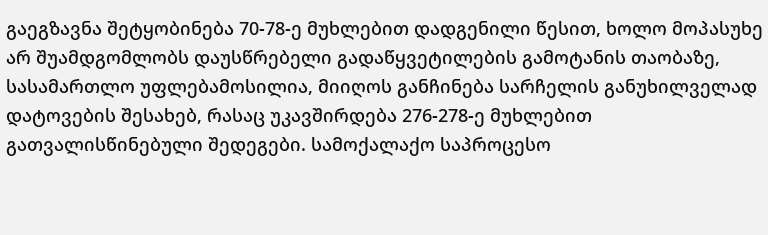გაეგზავნა შეტყობინება 70-78-ე მუხლებით დადგენილი წესით, ხოლო მოპასუხე არ შუამდგომლობს დაუსწრებელი გადაწყვეტილების გამოტანის თაობაზე, სასამართლო უფლებამოსილია, მიიღოს განჩინება სარჩელის განუხილველად დატოვების შესახებ, რასაც უკავშირდება 276-278-ე მუხლებით გათვალისწინებული შედეგები. სამოქალაქო საპროცესო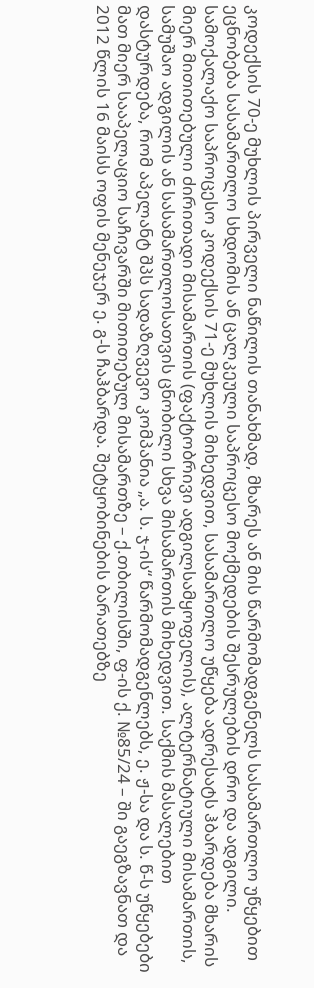კოდექსის 70-ე მუხლის პირველი ნაწილის თანახმად, მხარეს ან მის წარმომადგენელს სასამართლო უწყებით ეცნობება სასამართლო სხდომის ან ცალკეული საპროცესო მოქმედების შესრულების დრო და ადგილი. სამოქალაქო საპროცესო კოდექსის 71-ე მუხლის მიხედვით, სასამართლო უწყება ადრესატს ჰბარდება მხარის მიერ მითითებული ძირითადი მისამართის (ფაქტობრივი ადგილსამყოფელის), ალტერნატიული მისამართის, სამუშაო ადგილის ან სასამართლოსათვის ცნობილი სხვა მისამართის მიხედვით. საქმის მასალებით დასტურდება, რომ აპელანტ შპს სადაზღვევო კომპანია „ა. ს. ჯ-ის“ წარმომადგენლებს, ე. ჟ-სა და ს. წ-ს უწყებები მათ მიერ სააპელაციო საჩივარში მითითებულ მისამართზე – ქ.თბილისში, ფ-ის ქ. №85/24 – ში გაეგზავნათ და 2012 წლის 16 მაისს ოფის მენეჯერ ე. გ-ს ჩაჰბარდა. შეტყობინების ბარათებზე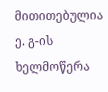მითითებულია ე. გ-ის ხელმოწერა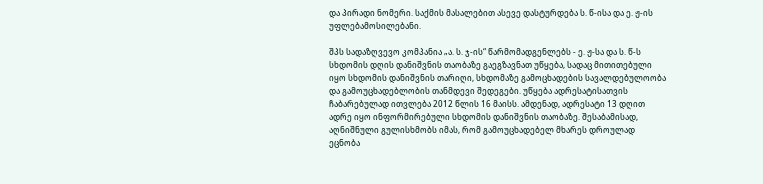და პირადი ნომერი. საქმის მასალებით ასევე დასტურდება ს. წ-ისა და ე. ჟ-ის უფლებამოსილებანი.

შპს სადაზღვევო კომპანია „ა. ს. ჯ-ის“ წარმომადგენლებს - ე. ჟ-სა და ს. წ-ს სხდომის დღის დანიშვნის თაობაზე გაეგზავნათ უწყება, სადაც მითითებული იყო სხდომის დანიშვნის თარიღი, სხდომაზე გამოცხადების სავალდებულოობა და გამოუცხადებლობის თანმდევი შედეგები. უწყება ადრესატისათვის ჩაბარებულად ითვლება 2012 წლის 16 მაისს. ამდენად, ადრესატი 13 დღით ადრე იყო ინფორმირებული სხდომის დანიშვნის თაობაზე. შესაბამისად, აღნიშნული გულისხმობს იმას, რომ გამოუცხადებელ მხარეს დროულად ეცნობა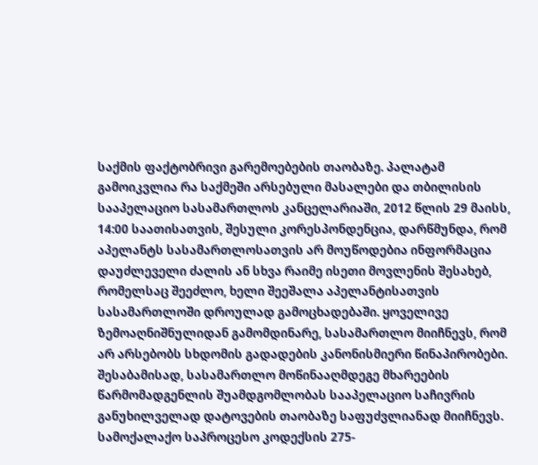საქმის ფაქტობრივი გარემოებების თაობაზე. პალატამ გამოიკვლია რა საქმეში არსებული მასალები და თბილისის სააპელაციო სასამართლოს კანცელარიაში, 2012 წლის 29 მაისს, 14:00 საათისათვის, შესული კორესპონდენცია, დარწმუნდა, რომ აპელანტს სასამართლოსათვის არ მოუწოდებია ინფორმაცია დაუძლეველი ძალის ან სხვა რაიმე ისეთი მოვლენის შესახებ, რომელსაც შეეძლო, ხელი შეეშალა აპელანტისათვის სასამართლოში დროულად გამოცხადებაში. ყოველივე ზემოაღნიშნულიდან გამომდინარე, სასამართლო მიიჩნევს, რომ არ არსებობს სხდომის გადადების კანონისმიერი წინაპირობები. შესაბამისად, სასამართლო მოწინააღმდეგე მხარეების წარმომადგენლის შუამდგომლობას სააპელაციო საჩივრის განუხილველად დატოვების თაობაზე საფუძვლიანად მიიჩნევს. სამოქალაქო საპროცესო კოდექსის 275-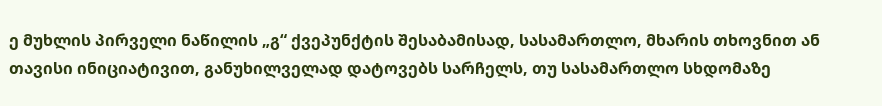ე მუხლის პირველი ნაწილის „გ“ ქვეპუნქტის შესაბამისად, სასამართლო, მხარის თხოვნით ან თავისი ინიციატივით, განუხილველად დატოვებს სარჩელს, თუ სასამართლო სხდომაზე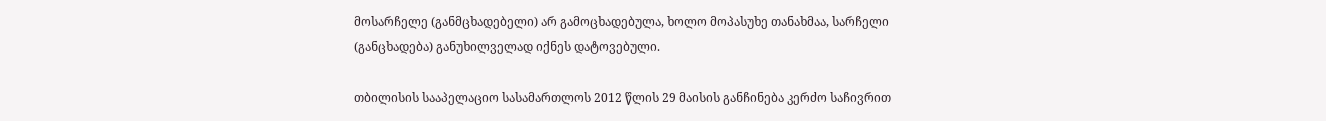მოსარჩელე (განმცხადებელი) არ გამოცხადებულა, ხოლო მოპასუხე თანახმაა, სარჩელი (განცხადება) განუხილველად იქნეს დატოვებული.

თბილისის სააპელაციო სასამართლოს 2012 წლის 29 მაისის განჩინება კერძო საჩივრით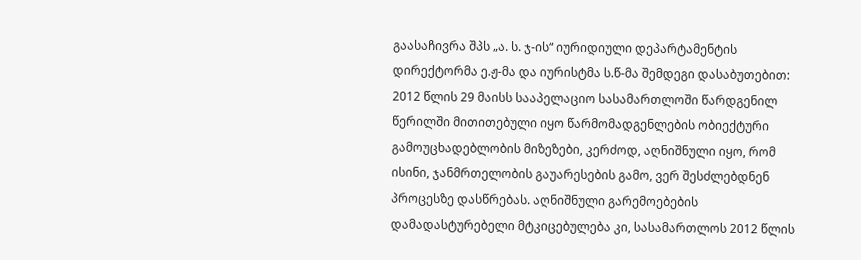გაასაჩივრა შპს „ა. ს. ჯ-ის“ იურიდიული დეპარტამენტის დირექტორმა ე.ჟ-მა და იურისტმა ს.წ-მა შემდეგი დასაბუთებით: 2012 წლის 29 მაისს სააპელაციო სასამართლოში წარდგენილ წერილში მითითებული იყო წარმომადგენლების ობიექტური გამოუცხადებლობის მიზეზები, კერძოდ, აღნიშნული იყო, რომ ისინი, ჯანმრთელობის გაუარესების გამო, ვერ შესძლებდნენ პროცესზე დასწრებას. აღნიშნული გარემოებების დამადასტურებელი მტკიცებულება კი, სასამართლოს 2012 წლის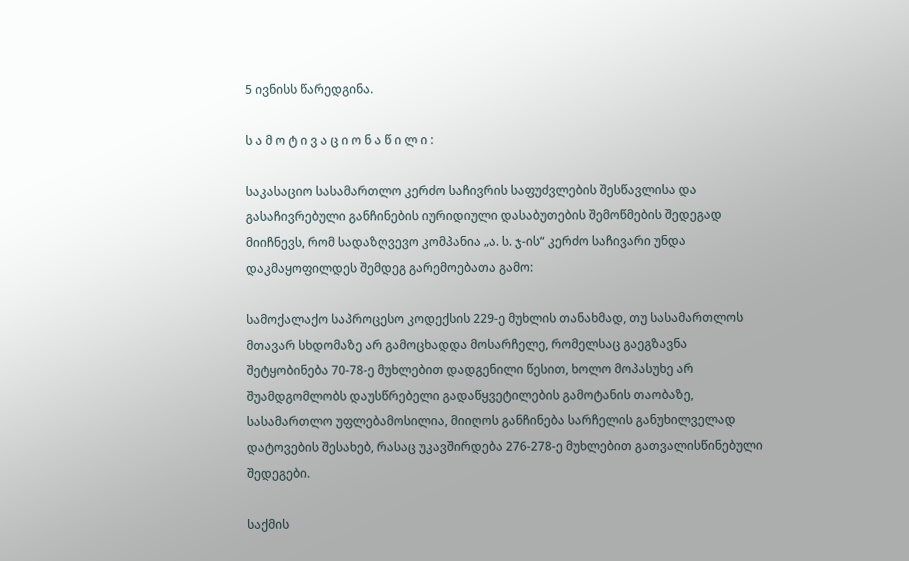5 ივნისს წარედგინა.

ს ა მ ო ტ ი ვ ა ც ი ო ნ ა წ ი ლ ი :

საკასაციო სასამართლო კერძო საჩივრის საფუძვლების შესწავლისა და გასაჩივრებული განჩინების იურიდიული დასაბუთების შემოწმების შედეგად მიიჩნევს, რომ სადაზღვევო კომპანია „ა. ს. ჯ-ის“ კერძო საჩივარი უნდა დაკმაყოფილდეს შემდეგ გარემოებათა გამო:

სამოქალაქო საპროცესო კოდექსის 229-ე მუხლის თანახმად, თუ სასამართლოს მთავარ სხდომაზე არ გამოცხადდა მოსარჩელე, რომელსაც გაეგზავნა შეტყობინება 70-78-ე მუხლებით დადგენილი წესით, ხოლო მოპასუხე არ შუამდგომლობს დაუსწრებელი გადაწყვეტილების გამოტანის თაობაზე, სასამართლო უფლებამოსილია, მიიღოს განჩინება სარჩელის განუხილველად დატოვების შესახებ, რასაც უკავშირდება 276-278-ე მუხლებით გათვალისწინებული შედეგები.

საქმის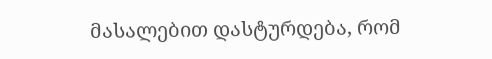მასალებით დასტურდება, რომ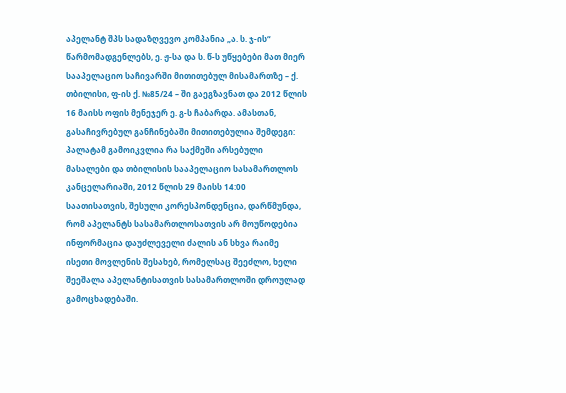აპელანტ შპს სადაზღვევო კომპანია „ა. ს. ჯ-ის“ წარმომადგენლებს, ე. ჟ-სა და ს. წ-ს უწყებები მათ მიერ სააპელაციო საჩივარში მითითებულ მისამართზე – ქ. თბილისი, ფ-ის ქ. №85/24 – ში გაეგზავნათ და 2012 წლის 16 მაისს ოფის მენეჯერ ე. გ-ს ჩაბარდა. ამასთან, გასაჩივრებულ განჩინებაში მითითებულია შემდეგი: პალატამ გამოიკვლია რა საქმეში არსებული მასალები და თბილისის სააპელაციო სასამართლოს კანცელარიაში, 2012 წლის 29 მაისს 14:00 საათისათვის, შესული კორესპონდენცია, დარწმუნდა, რომ აპელანტს სასამართლოსათვის არ მოუწოდებია ინფორმაცია დაუძლეველი ძალის ან სხვა რაიმე ისეთი მოვლენის შესახებ, რომელსაც შეეძლო, ხელი შეეშალა აპელანტისათვის სასამართლოში დროულად გამოცხადებაში.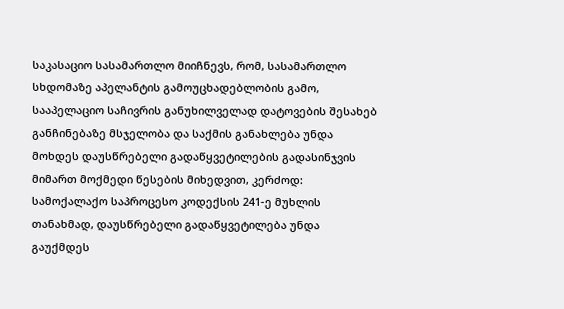საკასაციო სასამართლო მიიჩნევს, რომ, სასამართლო სხდომაზე აპელანტის გამოუცხადებლობის გამო, სააპელაციო საჩივრის განუხილველად დატოვების შესახებ განჩინებაზე მსჯელობა და საქმის განახლება უნდა მოხდეს დაუსწრებელი გადაწყვეტილების გადასინჯვის მიმართ მოქმედი წესების მიხედვით, კერძოდ: სამოქალაქო საპროცესო კოდექსის 241-ე მუხლის თანახმად, დაუსწრებელი გადაწყვეტილება უნდა გაუქმდეს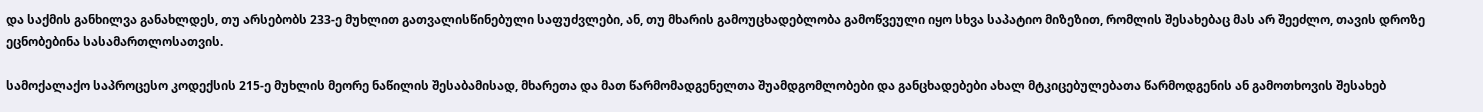და საქმის განხილვა განახლდეს, თუ არსებობს 233-ე მუხლით გათვალისწინებული საფუძვლები, ან, თუ მხარის გამოუცხადებლობა გამოწვეული იყო სხვა საპატიო მიზეზით, რომლის შესახებაც მას არ შეეძლო, თავის დროზე ეცნობებინა სასამართლოსათვის.

სამოქალაქო საპროცესო კოდექსის 215-ე მუხლის მეორე ნაწილის შესაბამისად, მხარეთა და მათ წარმომადგენელთა შუამდგომლობები და განცხადებები ახალ მტკიცებულებათა წარმოდგენის ან გამოთხოვის შესახებ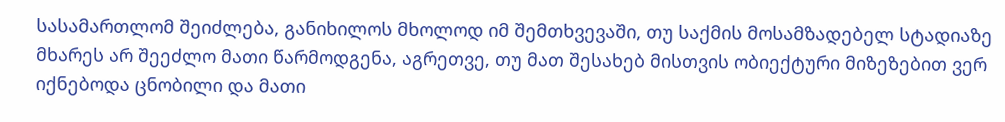სასამართლომ შეიძლება, განიხილოს მხოლოდ იმ შემთხვევაში, თუ საქმის მოსამზადებელ სტადიაზე მხარეს არ შეეძლო მათი წარმოდგენა, აგრეთვე, თუ მათ შესახებ მისთვის ობიექტური მიზეზებით ვერ იქნებოდა ცნობილი და მათი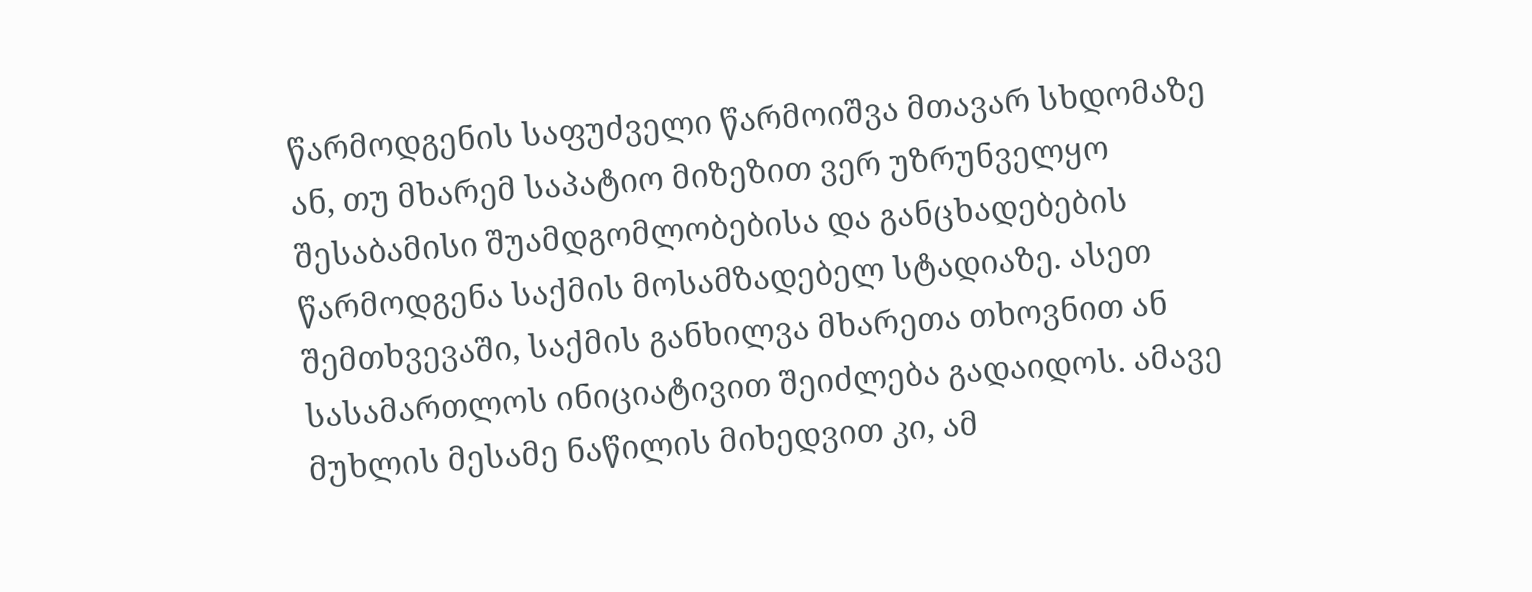წარმოდგენის საფუძველი წარმოიშვა მთავარ სხდომაზე ან, თუ მხარემ საპატიო მიზეზით ვერ უზრუნველყო შესაბამისი შუამდგომლობებისა და განცხადებების წარმოდგენა საქმის მოსამზადებელ სტადიაზე. ასეთ შემთხვევაში, საქმის განხილვა მხარეთა თხოვნით ან სასამართლოს ინიციატივით შეიძლება გადაიდოს. ამავე მუხლის მესამე ნაწილის მიხედვით კი, ამ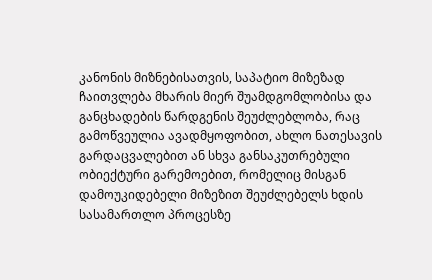კანონის მიზნებისათვის, საპატიო მიზეზად ჩაითვლება მხარის მიერ შუამდგომლობისა და განცხადების წარდგენის შეუძლებლობა, რაც გამოწვეულია ავადმყოფობით, ახლო ნათესავის გარდაცვალებით ან სხვა განსაკუთრებული ობიექტური გარემოებით, რომელიც მისგან დამოუკიდებელი მიზეზით შეუძლებელს ხდის სასამართლო პროცესზე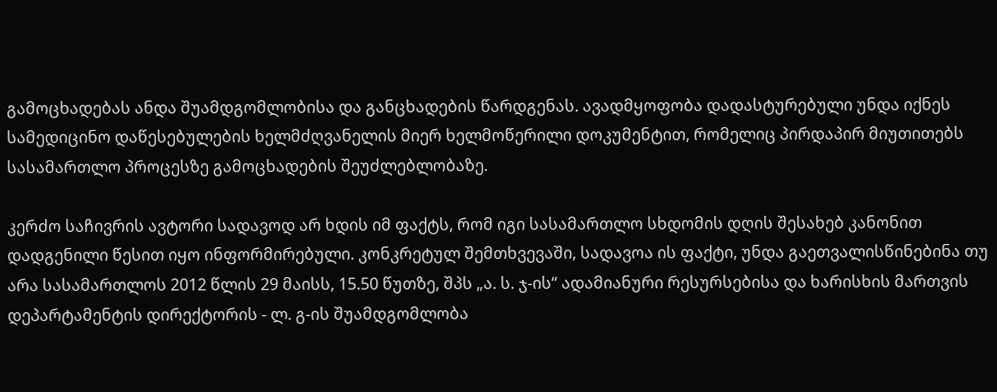გამოცხადებას ანდა შუამდგომლობისა და განცხადების წარდგენას. ავადმყოფობა დადასტურებული უნდა იქნეს სამედიცინო დაწესებულების ხელმძღვანელის მიერ ხელმოწერილი დოკუმენტით, რომელიც პირდაპირ მიუთითებს სასამართლო პროცესზე გამოცხადების შეუძლებლობაზე.

კერძო საჩივრის ავტორი სადავოდ არ ხდის იმ ფაქტს, რომ იგი სასამართლო სხდომის დღის შესახებ კანონით დადგენილი წესით იყო ინფორმირებული. კონკრეტულ შემთხვევაში, სადავოა ის ფაქტი, უნდა გაეთვალისწინებინა თუ არა სასამართლოს 2012 წლის 29 მაისს, 15.50 წუთზე, შპს „ა. ს. ჯ-ის“ ადამიანური რესურსებისა და ხარისხის მართვის დეპარტამენტის დირექტორის - ლ. გ-ის შუამდგომლობა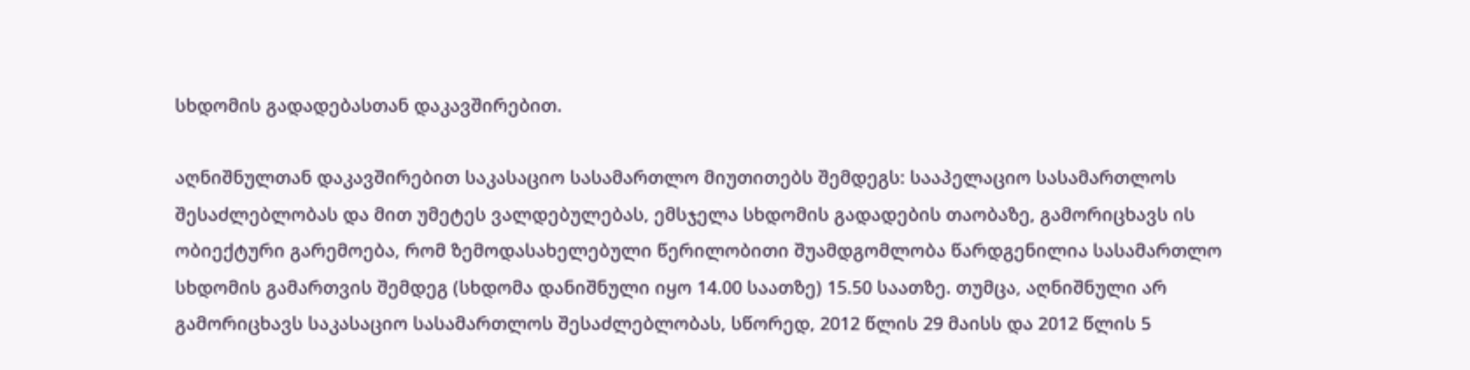სხდომის გადადებასთან დაკავშირებით.

აღნიშნულთან დაკავშირებით საკასაციო სასამართლო მიუთითებს შემდეგს: სააპელაციო სასამართლოს შესაძლებლობას და მით უმეტეს ვალდებულებას, ემსჯელა სხდომის გადადების თაობაზე, გამორიცხავს ის ობიექტური გარემოება, რომ ზემოდასახელებული წერილობითი შუამდგომლობა წარდგენილია სასამართლო სხდომის გამართვის შემდეგ (სხდომა დანიშნული იყო 14.00 საათზე) 15.50 საათზე. თუმცა, აღნიშნული არ გამორიცხავს საკასაციო სასამართლოს შესაძლებლობას, სწორედ, 2012 წლის 29 მაისს და 2012 წლის 5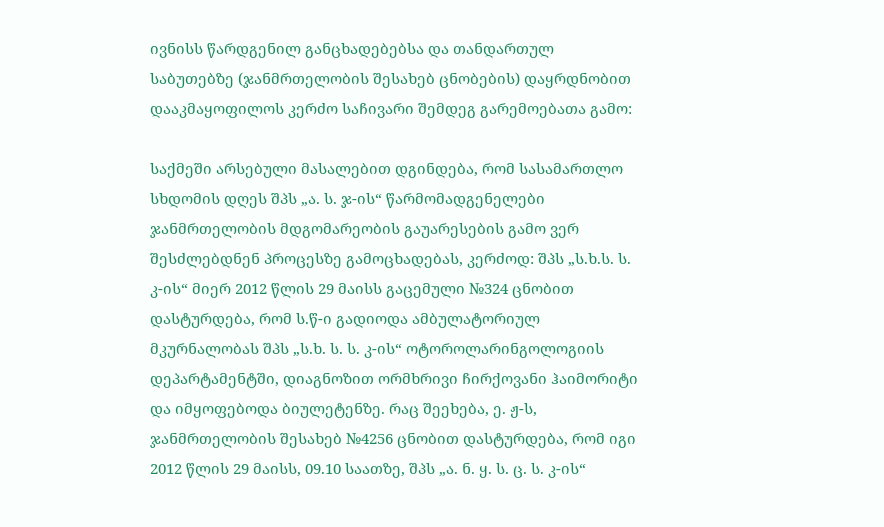ივნისს წარდგენილ განცხადებებსა და თანდართულ საბუთებზე (ჯანმრთელობის შესახებ ცნობების) დაყრდნობით დააკმაყოფილოს კერძო საჩივარი შემდეგ გარემოებათა გამო:

საქმეში არსებული მასალებით დგინდება, რომ სასამართლო სხდომის დღეს შპს „ა. ს. ჯ-ის“ წარმომადგენელები ჯანმრთელობის მდგომარეობის გაუარესების გამო ვერ შესძლებდნენ პროცესზე გამოცხადებას, კერძოდ: შპს „ს.ხ.ს. ს. კ-ის“ მიერ 2012 წლის 29 მაისს გაცემული №324 ცნობით დასტურდება, რომ ს.წ-ი გადიოდა ამბულატორიულ მკურნალობას შპს „ს.ხ. ს. ს. კ-ის“ ოტოროლარინგოლოგიის დეპარტამენტში, დიაგნოზით ორმხრივი ჩირქოვანი ჰაიმორიტი და იმყოფებოდა ბიულეტენზე. რაც შეეხება, ე. ჟ-ს, ჯანმრთელობის შესახებ №4256 ცნობით დასტურდება, რომ იგი 2012 წლის 29 მაისს, 09.10 საათზე, შპს „ა. ნ. ყ. ს. ც. ს. კ-ის“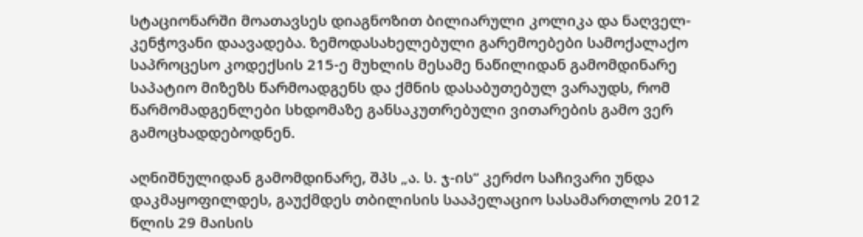სტაციონარში მოათავსეს დიაგნოზით ბილიარული კოლიკა და ნაღველ-კენჭოვანი დაავადება. ზემოდასახელებული გარემოებები სამოქალაქო საპროცესო კოდექსის 215-ე მუხლის მესამე ნაწილიდან გამომდინარე საპატიო მიზეზს წარმოადგენს და ქმნის დასაბუთებულ ვარაუდს, რომ წარმომადგენლები სხდომაზე განსაკუთრებული ვითარების გამო ვერ გამოცხადდებოდნენ.

აღნიშნულიდან გამომდინარე, შპს „ა. ს. ჯ-ის“ კერძო საჩივარი უნდა დაკმაყოფილდეს, გაუქმდეს თბილისის სააპელაციო სასამართლოს 2012 წლის 29 მაისის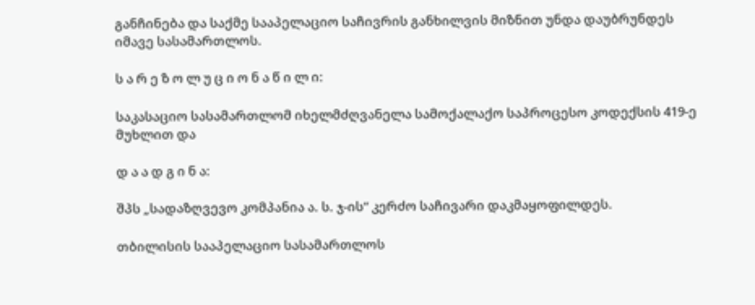განჩინება და საქმე სააპელაციო საჩივრის განხილვის მიზნით უნდა დაუბრუნდეს იმავე სასამართლოს.

ს ა რ ე ზ ო ლ უ ც ი ო ნ ა წ ი ლ ი:

საკასაციო სასამართლომ იხელმძღვანელა სამოქალაქო საპროცესო კოდექსის 419-ე მუხლით და

დ ა ა დ გ ი ნ ა:

შპს „სადაზღვევო კომპანია ა. ს. ჯ-ის“ კერძო საჩივარი დაკმაყოფილდეს.

თბილისის სააპელაციო სასამართლოს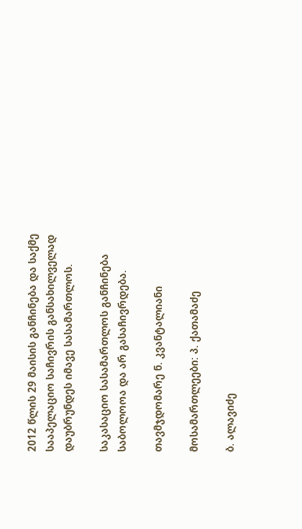2012 წლის 29 მაისის განჩინება და საქმე სააპელაციო საჩივრის განსახილველად დაუბრუნდეს იმავე სასამართლოს.

საკასაციო სასამართლოს განჩინება საბოლოოა და არ გასაჩივრდება.

თავმჯდომარე ნ. კვანტალიანი

მოსამართლეები: პ. ქათამაძე

ბ. ალავიძე